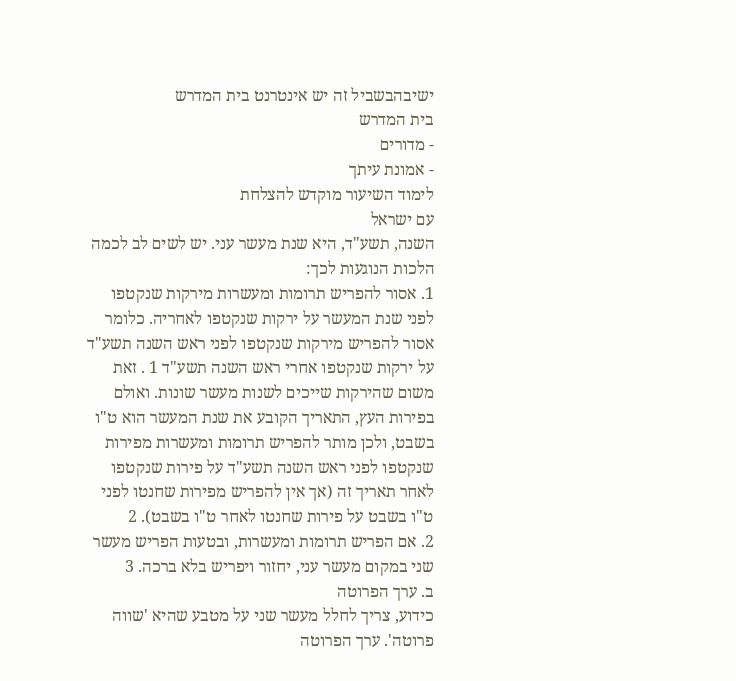ישיבהבשביל זה יש אינטרנט בית המדרש
בית המדרש
- מדורים
- אמונת עיתך
לימוד השיעור מוקדש להצלחת
עם ישראל
השנה, תשע"ד, היא שנת מעשר עני. יש לשים לב לכמה הלכות הנוגעות לכך:
1. אסור להפריש תרומות ומעשרות מירקות שנקטפו לפני שנת המעשר על ירקות שנקטפו לאחריה. כלומר אסור להפריש מירקות שנקטפו לפני ראש השנה תשע"ד על ירקות שנקטפו אחרי ראש השנה תשע"ד 1 . זאת משום שהירקות שייכים לשנות מעשר שונות. ואולם בפירות העץ, התאריך הקובע את שנת המעשר הוא ט"ו בשבט, ולכן מותר להפריש תרומות ומעשרות מפירות שנקטפו לפני ראש השנה תשע"ד על פירות שנקטפו לאחר תאריך זה (אך אין להפריש מפירות שחנטו לפני ט"ו בשבט על פירות שחנטו לאחר ט"ו בשבט). 2
2. אם הפריש תרומות ומעשרות, ובטעות הפריש מעשר שני במקום מעשר עני, יחזור ויפריש בלא ברכה. 3
ב. ערך הפרוטה
כידוע, צריך לחלל מעשר שני על מטבע שהיא 'שווה פרוטה'. ערך הפרוטה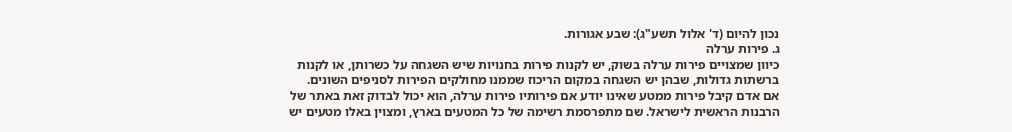נכון להיום (ד' אלול תשע"ג): שבע אגורות.
ג. פירות ערלה
כיוון שמצויים פירות ערלה בשוק, יש לקנות פירות בחנויות שיש השגחה על כשרותן, או לקנות ברשתות גדולות, שבהן יש השגחה במקום הריכוז שממנו מחולקים הפירות לסניפים השונים.
אם אדם קיבל פירות ממטע שאינו יודע אם פירותיו פירות ערלה, הוא יכול לבדוק זאת באתר של הרבנות הראשית לישראל. שם מתפרסמת רשימה של כל המטעים בארץ, ומצוין באלו מטעים יש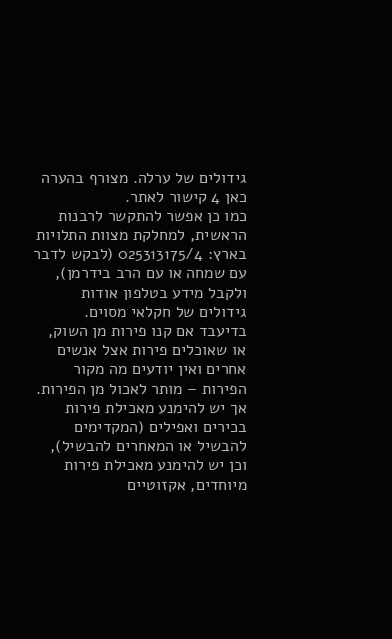גידולים של ערלה. מצורף בהערה כאן 4 קישור לאתר.
כמו כן אפשר להתקשר לרבנות הראשית, למחלקת מצוות התלויות בארץ: 025313175/4 (לבקש לדבר עם שמחה או עם הרב בידרמן), ולקבל מידע בטלפון אודות גידולים של חקלאי מסוים.
בדיעבד אם קנו פירות מן השוק, או שאוכלים פירות אצל אנשים אחרים ואין יודעים מה מקור הפירות – מותר לאכול מן הפירות. אך יש להימנע מאכילת פירות בכירים ואפילים (המקדימים להבשיל או המאחרים להבשיל), וכן יש להימנע מאכילת פירות מיוחדים, אקזוטיים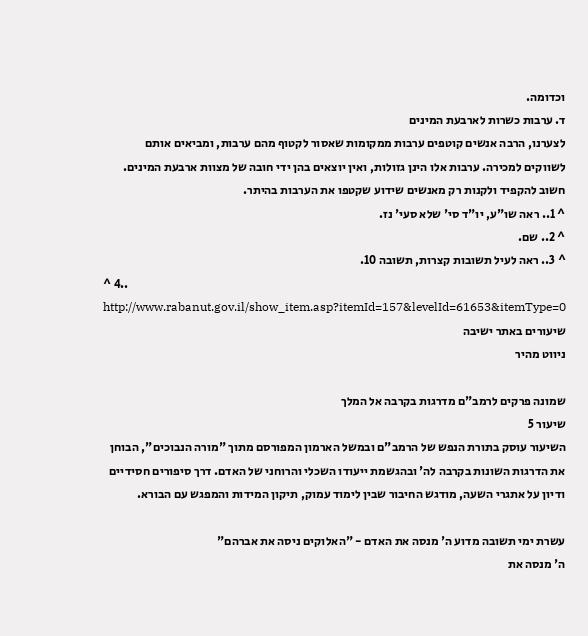וכדומה.
ד. ערבות כשרות לארבעת המינים
לצערנו, הרבה אנשים קוטפים ערבות ממקומות שאסור לקטוף מהם ערבות, ומביאים אותם לשווקים למכירה. ערבות אלו הינן גזולות, ואין יוצאים בהן ידי חובה של מצוות ארבעת המינים. חשוב להקפיד ולקנות רק מאנשים שידוע שקטפו את הערבות בהיתר.
^ 1.. ראה שו"ע, יו"ד סי' שלא סעי' נז.
^ 2.. שם.
^ 3.. ראה לעיל תשובות קצרות, תשובה 10.
^ 4.. http://www.rabanut.gov.il/show_item.asp?itemId=157&levelId=61653&itemType=0
שיעורים באתר ישיבה
ניווט מהיר

שמונה פרקים לרמב"ם מדרגות בקרבה אל המלך
שיעור 5
השיעור עוסק בתורת הנפש של הרמב"ם ובמשל הארמון המפורסם מתוך "מורה הנבוכים", הבוחן את הדרגות השונות בקרבה לה' ובהגשמת ייעודו השכלי והרוחני של האדם. דרך סיפורים חסידיים ודיון על אתגרי השעה, מודגש החיבור שבין לימוד עמוק, תיקון המידות והמפגש עם הבורא.

עשרת ימי תשובה מדוע ה' מנסה את האדם - "האלוקים ניסה את אברהם"
ה' מנסה את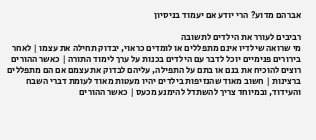אברהם מדוע? הרי יודע אם יעמוד בניסיון

רביבים לעורר את הילדים לתשובה
מי שרואה שילדיו אינם מתפללים או לומדים כראוי, יבדוק תחילה את עצמו | לאחר בירורים פנימיים יוכל לדבר עם הילדים בכנות על ערך לימוד התורה | כאשר ההורים רוצים להוכיח את בנם או בתם על התפילה, עליהם לבדוק את עצמם אם הם מתפללים ברצינות | חשוב מאוד שהנזיפות בילדים יהיו מעטות מאוד לעומת דברי השבח והעידוד, ובמיוחד צריך להשתדל להימנע מכעס | כאשר ההורים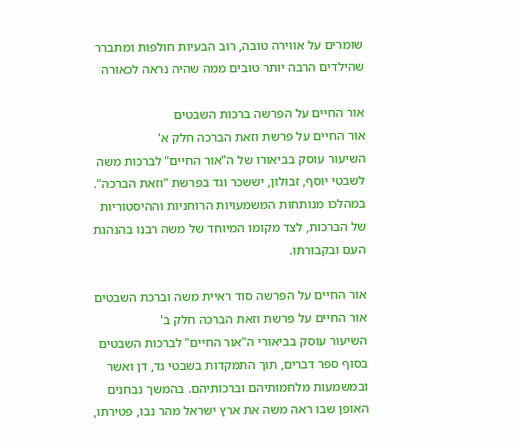שומרים על אווירה טובה, רוב הבעיות חולפות ומתברר שהילדים הרבה יותר טובים ממה שהיה נראה לכאורה

אור החיים על הפרשה ברכות השבטים
אור החיים על פרשת וזאת הברכה חלק א'
השיעור עוסק בביאורו של ה"אור החיים" לברכות משה לשבטי יוסף, זבולון, יששכר וגד בפרשת "וזאת הברכה". במהלכו מנותחות המשמעויות הרוחניות וההיסטוריות של הברכות, לצד מקומו המיוחד של משה רבנו בהנהגת העם ובקבורתו.

אור החיים על הפרשה סוד ראיית משה וברכת השבטים
אור החיים על פרשת וזאת הברכה חלק ב'
השיעור עוסק בביאורי ה"אור החיים" לברכות השבטים בסוף ספר דברים, תוך התמקדות בשבטי גד, דן ואשר ובמשמעות מלחמותיהם וברכותיהם. בהמשך נבחנים האופן שבו ראה משה את ארץ ישראל מהר נבו, פטירתו,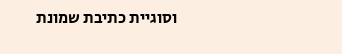וסוגיית כתיבת שמונת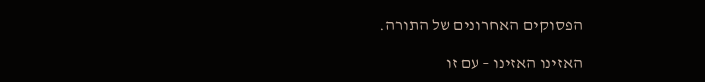הפסוקים האחרונים של התורה.

האזינו האזינו – עם זו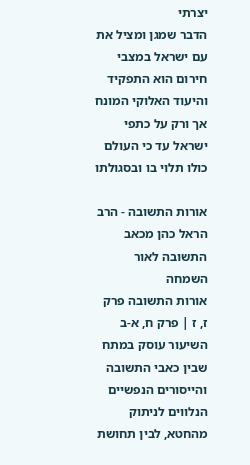יצרתי
הדבר שמגן ומציל את עם ישראל במצבי חירום הוא התפקיד והיעוד האלוקי המונח אך ורק על כתפי ישראל עד כי העולם כולו תלוי בו ובסגולתו

אורות התשובה - הרב הראל כהן מכאב התשובה לאור השמחה
אורות התשובה פרק ז, ז | פרק ח, א-ב
השיעור עוסק במתח שבין כאבי התשובה והייסורים הנפשיים הנלווים לניתוק מהחטא, לבין תחושת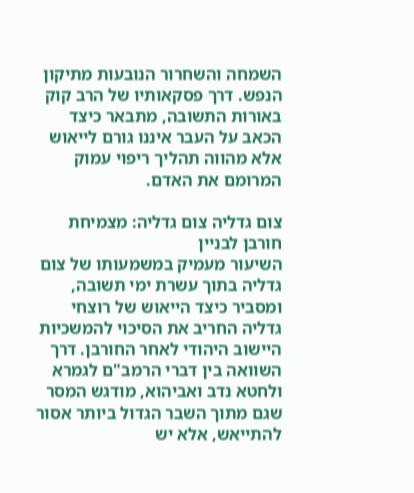השמחה והשחרור הנובעות מתיקון הנפש. דרך פסקאותיו של הרב קוק באורות התשובה, מתבאר כיצד הכאב על העבר איננו גורם לייאוש אלא מהווה תהליך ריפוי עמוק המרומם את האדם.

צום גדליה צום גדליה: מצמיחת חורבן לבניין
השיעור מעמיק במשמעותו של צום גדליה בתוך עשרת ימי תשובה, ומסביר כיצד הייאוש של רוצחי גדליה החריב את הסיכוי להמשכיות היישוב היהודי לאחר החורבן. דרך השוואה בין דברי הרמב"ם לגמרא ולחטא נדב ואביהוא, מודגש המסר שגם מתוך השבר הגדול ביותר אסור להתייאש, אלא יש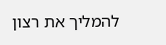להמליך את רצון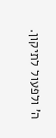ה' ולפעול לתיקון.